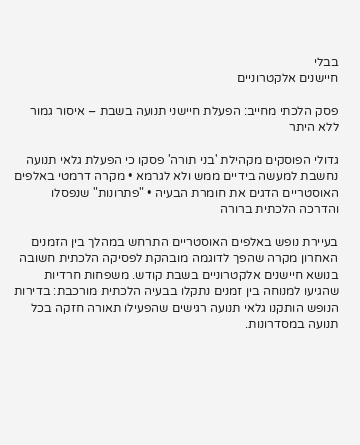בבלי
חיישנים אלקטרוניים

פסק הלכתי מחייב: הפעלת חיישני תנועה בשבת – איסור גמור ללא היתר

גדולי הפוסקים מקהילת 'בני תורה' פסקו כי הפעלת גלאי תנועה נחשבת למעשה בידיים ממש ולא לגרמא • מקרה דרמטי באלפים האוסטריים הדגים את חומרת הבעיה • "פתרונות" שנפסלו והדרכה הלכתית ברורה

בעיירת נופש באלפים האוסטריים התרחש במהלך בין הזמנים האחרון מקרה שהפך לדוגמה מובהקת לפסיקה הלכתית חשובה בנושא חיישנים אלקטרוניים בשבת קודש. משפחות חרדיות שהגיעו למנוחה בין זמנים נתקלו בבעיה הלכתית מורכבת: בדירות הנופש הותקנו גלאי תנועה רגישים שהפעילו תאורה חזקה בכל תנועה במסדרונות.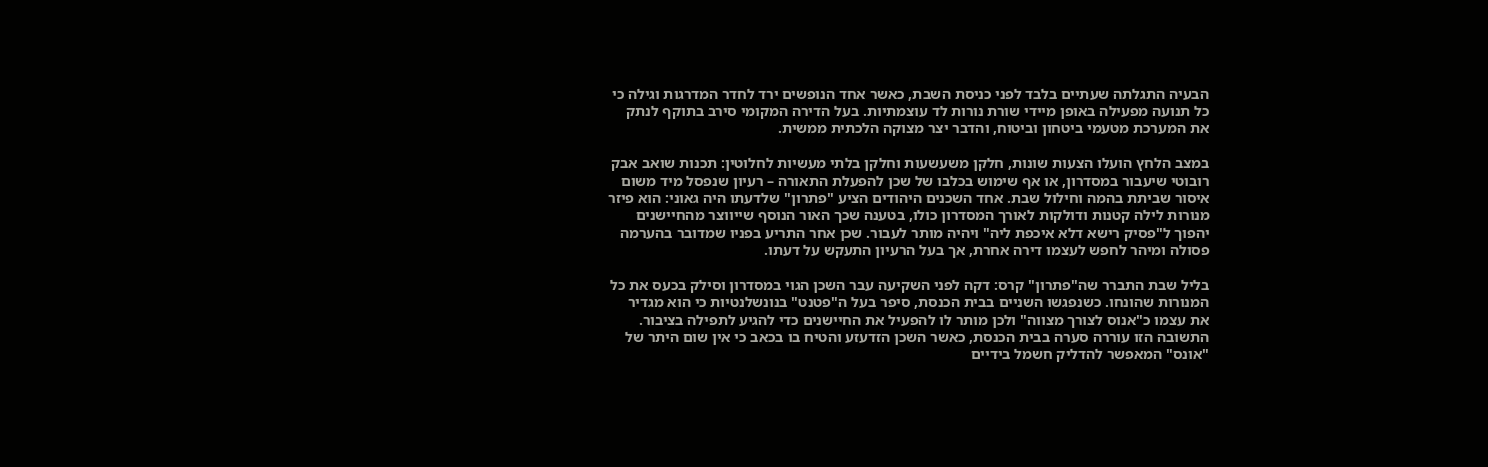הבעיה התגלתה שעתיים בלבד לפני כניסת השבת, כאשר אחד הנופשים ירד לחדר המדרגות וגילה כי כל תנועה מפעילה באופן מיידי שורת נורות לד עוצמתיות. בעל הדירה המקומי סירב בתוקף לנתק את המערכת מטעמי ביטחון וביטוח, והדבר יצר מצוקה הלכתית ממשית.

במצב הלחץ הועלו הצעות שונות, חלקן משעשעות וחלקן בלתי מעשיות לחלוטין: תכנות שואב אבק רובוטי שיעבור במסדרון, או אף שימוש בכלבו של שכן להפעלת התאורה – רעיון שנפסל מיד משום איסור שביתת בהמה וחילול שבת. אחד השכנים היהודים הציע "פתרון" שלדעתו היה גאוני: הוא פיזר מנורות לילה קטנות ודולקות לאורך המסדרון כולו, בטענה שכך האור הנוסף שייווצר מהחיישנים יהפוך ל"פסיק רישא דלא איכפת ליה" ויהיה מותר לעבור. שכן אחר התריע בפניו שמדובר בהערמה פסולה ומיהר לחפש לעצמו דירה אחרת, אך בעל הרעיון התעקש על דעתו.

בליל שבת התברר שה"פתרון" קרס: דקה לפני השקיעה עבר השכן הגוי במסדרון וסילק בכעס את כל המנורות שהונחו. כשנפגשו השניים בבית הכנסת, סיפר בעל ה"פטנט" בנונשלנטיות כי הוא מגדיר את עצמו כ"אנוס לצורך מצווה" ולכן מותר לו להפעיל את החיישנים כדי להגיע לתפילה בציבור. התשובה הזו עוררה סערה בבית הכנסת, כאשר השכן הזדעזע והטיח בו בכאב כי אין שום היתר של "אונס" המאפשר להדליק חשמל בידיים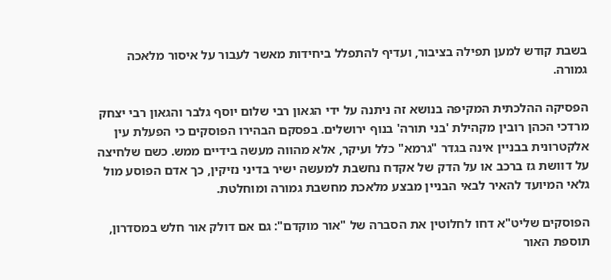בשבת קודש למען תפילה בציבור, ועדיף להתפלל ביחידות מאשר לעבור על איסור מלאכה גמורה.

הפסיקה ההלכתית המקיפה בנושא זה ניתנה על ידי הגאון רבי שלום יוסף גלבר והגאון רבי יצחק מרדכי הכהן רובין מקהילת 'בני תורה' בנוף ירושלים. בפסקם הבהירו הפוסקים כי הפעלת עין אלקטרונית בבניין אינה בגדר "גרמא" כלל ועיקר, אלא מהווה מעשה בידיים ממש. כשם שלחיצה על דוושת גז ברכב או על הדק של אקדח נחשבת למעשה ישיר בדיני נזיקין, כך אדם הפוסע מול גלאי המיועד להאיר לבאי הבניין מבצע מלאכת מחשבת גמורה ומוחלטת.

הפוסקים שליט"א דחו לחלוטין את הסברה של "אור מוקדם": גם אם דולק אור חלש במסדרון, תוספת האור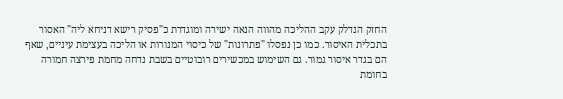החזק הנדלק עקב ההליכה מהווה הנאה ישירה ומוגדרת כ"פסיק רישא דניחא ליה" האסור בתכלית האיסור. כמו כן נפסלו "פתרונות" של כיסוי המנורות או הליכה בעצימת עיניים, שאף הם בגדר איסור גמור. גם השימוש במכשירים רובוטיים בשבת נדחה מחמת פירצה חמורה בחומת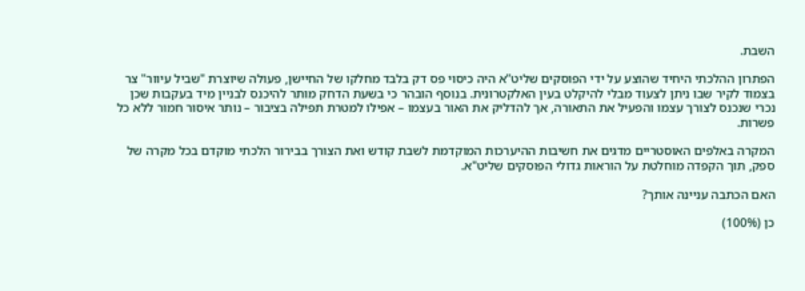השבת.

הפתרון ההלכתי היחיד שהוצע על ידי הפוסקים שליט"א היה כיסוי פס דק בלבד מחלקו של החיישן, פעולה שיוצרת "שביל עיוור" צר בצמוד לקיר שבו ניתן לצעוד מבלי להיקלט בעין האלקטרונית. בנוסף הובהר כי בשעת הדחק מותר להיכנס לבניין מיד בעקבות שכן נכרי שנכנס לצורך עצמו והפעיל את התאורה, אך להדליק את האור בעצמו – אפילו למטרת תפילה בציבור – נותר איסור חמור ללא כל פשרות.

המקרה באלפים האוסטריים מדגים את חשיבות ההיערכות המוקדמת לשבת קודש ואת הצורך בבירור הלכתי מוקדם בכל מקרה של ספק, תוך הקפדה מוחלטת על הוראות גדולי הפוסקים שליט"א.

האם הכתבה עניינה אותך?

כן (100%)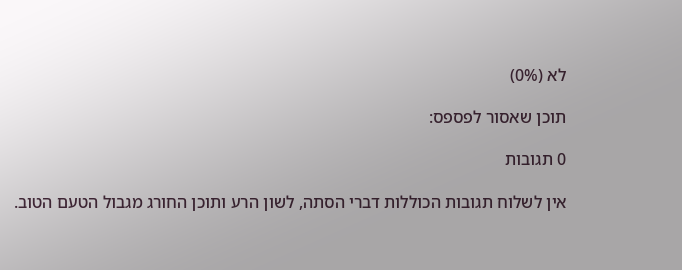לא (0%)

תוכן שאסור לפספס:

0 תגובות

אין לשלוח תגובות הכוללות דברי הסתה, לשון הרע ותוכן החורג מגבול הטעם הטוב.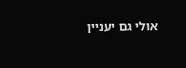אולי גם יעניין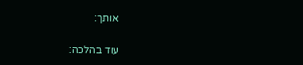אותך:

עוד בהלכה: